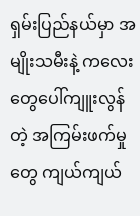ရှမ်းပြည်နယ်မှာ အမျိုးသမီးနဲ့ ကလေးတွေပေါ်ကျူးလွန်တဲ့ အကြမ်းဖက်မှုတွေ ကျယ်ကျယ်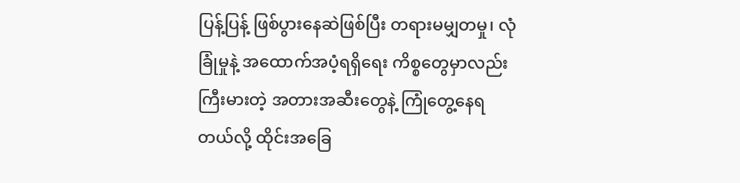ပြန့်ပြန့် ဖြစ်ပွားနေဆဲဖြစ်ပြီး တရားမမျှတမှု၊ လုံခြုံမှုနဲ့ အထောက်အပံ့ရရှိရေး ကိစ္စတွေမှာလည်း ကြီးမားတဲ့ အတားအဆီးတွေနဲ့ ကြုံတွေ့နေရတယ်လို့ ထိုင်းအခြေ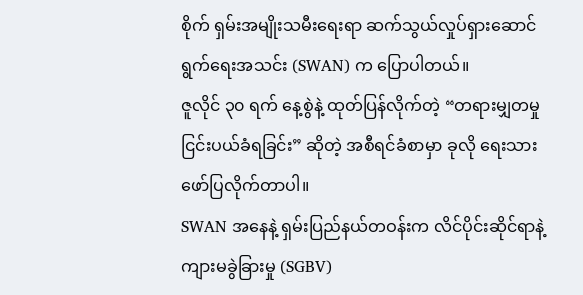စိုက် ရှမ်းအမျိုးသမီးရေးရာ ဆက်သွယ်လှုပ်ရှားဆောင်ရွက်ရေးအသင်း (SWAN) က ပြောပါတယ်။
ဇူလိုင် ၃၀ ရက် နေ့စွဲနဲ့ ထုတ်ပြန်လိုက်တဲ့ “တရားမျှတမှု ငြင်းပယ်ခံရခြင်း” ဆိုတဲ့ အစီရင်ခံစာမှာ ခုလို ရေးသားဖော်ပြလိုက်တာပါ။
SWAN အနေနဲ့ ရှမ်းပြည်နယ်တဝန်းက လိင်ပိုင်းဆိုင်ရာနဲ့ ကျားမခွဲခြားမှု (SGBV)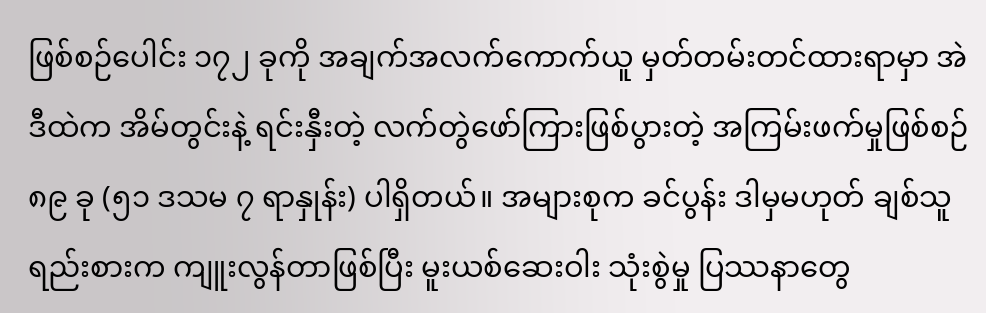ဖြစ်စဉ်ပေါင်း ၁၇၂ ခုကို အချက်အလက်ကောက်ယူ မှတ်တမ်းတင်ထားရာမှာ အဲဒီထဲက အိမ်တွင်းနဲ့ ရင်းနှီးတဲ့ လက်တွဲဖော်ကြားဖြစ်ပွားတဲ့ အကြမ်းဖက်မှုဖြစ်စဉ် ၈၉ ခု (၅၁ ဒသမ ၇ ရာနှုန်း) ပါရှိတယ်။ အများစုက ခင်ပွန်း ဒါမှမဟုတ် ချစ်သူရည်းစားက ကျူးလွန်တာဖြစ်ပြီး မူးယစ်ဆေးဝါး သုံးစွဲမှု ပြဿနာတွေ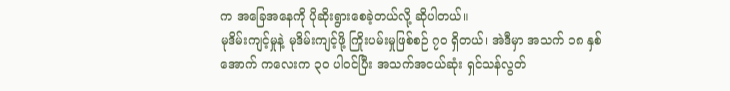က အခြေအနေကို ပိုဆိုးရွားစေခဲ့တယ်လို့ ဆိုပါတယ်။
မုဒိမ်းကျင့်မှုနဲ့ မုဒိမ်းကျင့်ဖို့ ကြိုးပမ်းမှုဖြစ်စဉ် ၇၀ ရှိတယ်၊ အဲဒီမှာ အသက် ၁၈ နှစ် အောက် ကလေးက ၃၀ ပါဝင်ပြီး အသက်အငယ်ဆုံး ရှင်သန်လွတ်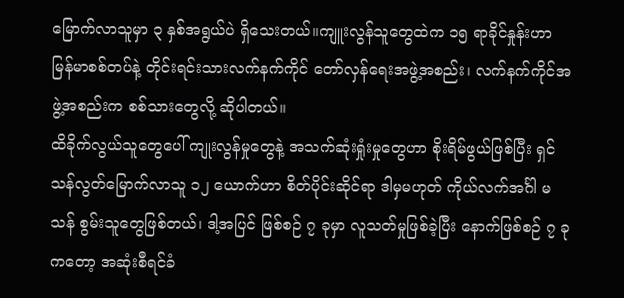မြောက်လာသူမှာ ၃ နှစ်အရွယ်ပဲ ရှိသေးတယ်။ကျူးလွန်သူတွေထဲက ၁၅ ရာခိုင်နှုန်းဟာ မြန်မာစစ်တပ်နဲ့ တိုင်းရင်းသားလက်နက်ကိုင် တော်လှန်ရေးအဖွဲ့အစည်း၊ လက်နက်ကိုင်အဖွဲ့အစည်းက စစ်သားတွေလို့ ဆိုပါတယ်။
ထိခိုက်လွယ်သူတွေပေါ် ကျုးလွန်မှုတွေနဲ့ အသက်ဆုံးရှုံးမှုတွေဟာ စိုးရိမ်ဖွယ်ဖြစ်ပြီး ရှင်သန်လွတ်မြောက်လာသူ ၁၂ ယောက်ဟာ စိတ်ပိုင်းဆိုင်ရာ ဒါမှမဟုတ် ကိုယ်လက်အင်္ဂါ မသန် စွမ်းသူတွေဖြစ်တယ်၊ ဒါ့အပြင် ဖြစ်စဉ် ၇ ခုမှာ လူသတ်မှုဖြစ်ခဲ့ပြီး နောက်ဖြစ်စဉ် ၇ ခုကတော့ အဆုံးစီရင်ခံ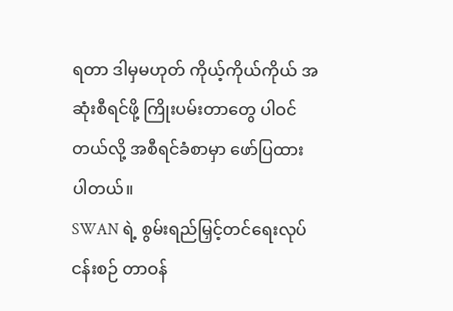ရတာ ဒါမှမဟုတ် ကိုယ့်ကိုယ်ကိုယ် အဆုံးစီရင်ဖို့ ကြိုးပမ်းတာတွေ ပါဝင်တယ်လို့ အစီရင်ခံစာမှာ ဖော်ပြထားပါတယ်။
SWAN ရဲ့ စွမ်းရည်မြှင့်တင်ရေးလုပ်ငန်းစဉ် တာဝန်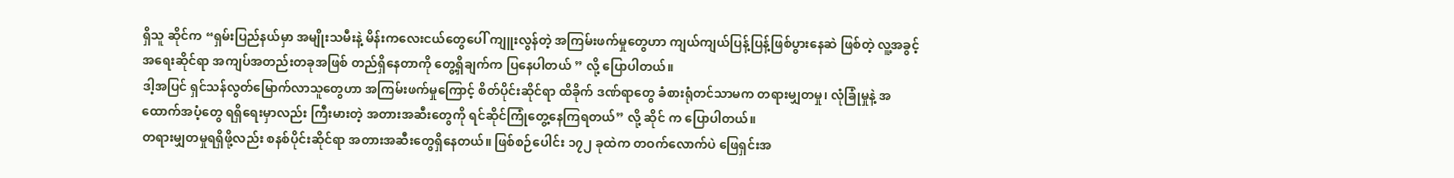ရှိသူ ဆိုင်က “ရှမ်းပြည်နယ်မှာ အမျိုးသမီးနဲ့ မိန်းကလေးငယ်တွေပေါ် ကျူးလွန်တဲ့ အကြမ်းဖက်မှုတွေဟာ ကျယ်ကျယ်ပြန့်ပြန့်ဖြစ်ပွားနေဆဲ ဖြစ်တဲ့ လူ့အခွင့်အရေးဆိုင်ရာ အကျပ်အတည်းတခုအဖြစ် တည်ရှိနေတာကို တွေ့ရှိချက်က ပြနေပါတယ် ” လို့ ပြောပါတယ်။
ဒါ့အပြင် ရှင်သန်လွတ်မြောက်လာသူတွေဟာ အကြမ်းဖက်မှုကြောင့် စိတ်ပိုင်းဆိုင်ရာ ထိခိုက် ဒဏ်ရာတွေ ခံစားရုံတင်သာမက တရားမျှတမှု၊ လုံခြုံမှုနဲ့ အထောက်အပံ့တွေ ရရှိရေးမှာလည်း ကြီးမားတဲ့ အတားအဆီးတွေကို ရင်ဆိုင်ကြုံတွေ့နေကြရတယ်” လို့ ဆိုင် က ပြောပါတယ်။
တရားမျှတမှုရရှိဖို့လည်း စနစ်ပိုင်းဆိုင်ရာ အတားအဆီးတွေရှိနေတယ်။ ဖြစ်စဉ်ပေါင်း ၁၇၂ ခုထဲက တဝက်လောက်ပဲ ဖြေရှင်းအ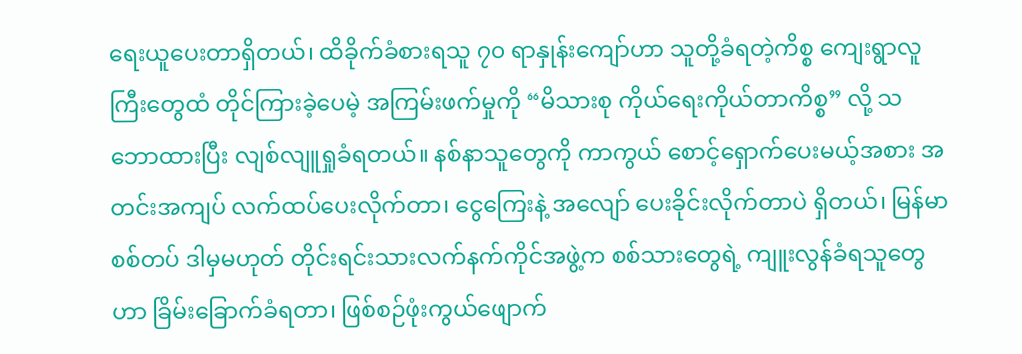ရေးယူပေးတာရှိတယ်၊ ထိခိုက်ခံစားရသူ ၇၀ ရာနှုန်းကျော်ဟာ သူတို့ခံရတဲ့ကိစ္စ ကျေးရွာလူကြီးတွေထံ တိုင်ကြားခဲ့ပေမဲ့ အကြမ်းဖက်မှုကို “မိသားစု ကိုယ်ရေးကိုယ်တာကိစ္စ” လို့ သဘောထားပြီး လျစ်လျူရှုခံရတယ်။ နစ်နာသူတွေကို ကာကွယ် စောင့်ရှောက်ပေးမယ့်အစား အတင်းအကျပ် လက်ထပ်ပေးလိုက်တာ၊ ငွေကြေးနဲ့ အလျော် ပေးခိုင်းလိုက်တာပဲ ရှိတယ်၊ မြန်မာစစ်တပ် ဒါမှမဟုတ် တိုင်းရင်းသားလက်နက်ကိုင်အဖွဲ့က စစ်သားတွေရဲ့ ကျူးလွန်ခံရသူတွေဟာ ခြိမ်းခြောက်ခံရတာ၊ ဖြစ်စဉ်ဖုံးကွယ်ဖျောက်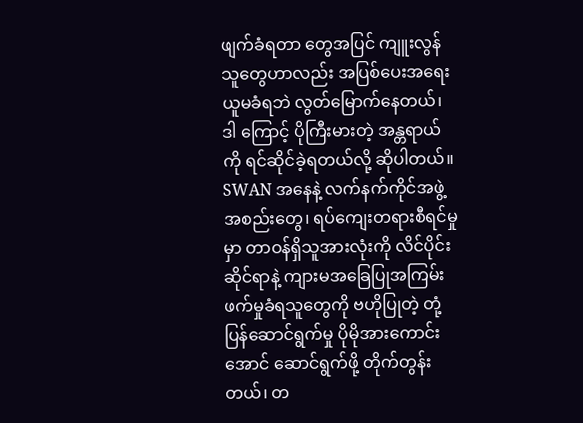ဖျက်ခံရတာ တွေအပြင် ကျူးလွန်သူတွေဟာလည်း အပြစ်ပေးအရေးယူမခံရဘဲ လွတ်မြောက်နေတယ်၊ ဒါ ကြောင့် ပိုကြီးမားတဲ့ အန္တရာယ်ကို ရင်ဆိုင်ခဲ့ရတယ်လို့ ဆိုပါတယ်။
SWAN အနေနဲ့ လက်နက်ကိုင်အဖွဲ့အစည်းတွေ၊ ရပ်ကျေးတရားစီရင်မှုမှာ တာဝန်ရှိသူအားလုံးကို လိင်ပိုင်းဆိုင်ရာနဲ့ ကျားမအခြေပြုအကြမ်းဖက်မှုခံရသူတွေကို ဗဟိုပြုတဲ့ တုံ့ပြန်ဆောင်ရွက်မှု ပိုမိုအားကောင်းအောင် ဆောင်ရွက်ဖို့ တိုက်တွန်းတယ်၊ တ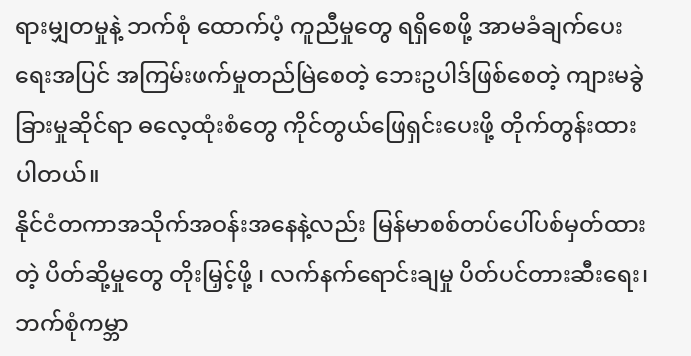ရားမျှတမှုနဲ့ ဘက်စုံ ထောက်ပံ့ ကူညီမှုတွေ ရရှိစေဖို့ အာမခံချက်ပေးရေးအပြင် အကြမ်းဖက်မှုတည်မြဲစေတဲ့ ဘေးဥပါဒ်ဖြစ်စေတဲ့ ကျားမခွဲခြားမှုဆိုင်ရာ ဓလေ့ထုံးစံတွေ ကိုင်တွယ်ဖြေရှင်းပေးဖို့ တိုက်တွန်းထားပါတယ်။
နိုင်ငံတကာအသိုက်အဝန်းအနေနဲ့လည်း မြန်မာစစ်တပ်ပေါ်ပစ်မှတ်ထားတဲ့ ပိတ်ဆို့မှုတွေ တိုးမြှင့်ဖို့ ၊ လက်နက်ရောင်းချမှု ပိတ်ပင်တားဆီးရေး၊ ဘက်စုံကမ္ဘာ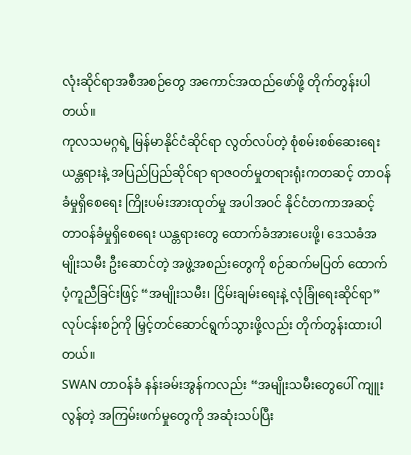လုံးဆိုင်ရာအစီအစဉ်တွေ အကောင်အထည်ဖော်ဖို့ တိုက်တွန်းပါတယ်။
ကုလသမဂ္ဂရဲ့ မြန်မာနိုင်ငံဆိုင်ရာ လွတ်လပ်တဲ့ စုံစမ်းစစ်ဆေးရေးယန္တရားနဲ့ အပြည်ပြည်ဆိုင်ရာ ရာဇဝတ်မှုတရားရုံးကတဆင့် တာဝန်ခံမှုရှိစေရေး ကြိုးပမ်းအားထုတ်မှု အပါအဝင် နိုင်ငံတကာအဆင့် တာဝန်ခံမှုရှိစေရေး ယန္တရားတွေ ထောက်ခံအားပေးဖို့၊ ဒေသခံအမျိုးသမီး ဦးဆောင်တဲ့ အဖွဲ့အစည်းတွေကို စဉ်ဆက်မပြတ် ထောက်ပံ့ကူညီခြင်းဖြင့် “အမျိုးသမီး၊ ငြိမ်းချမ်းရေးနဲ့ လုံခြုံရေးဆိုင်ရာ” လုပ်ငန်းစဉ်ကို မြှင့်တင်ဆောင်ရွက်သွားဖို့လည်း တိုက်တွန်းထားပါတယ်။
SWAN တာဝန်ခံ နန်းခမ်းအွန်ကလည်း “အမျိုးသမီးတွေပေါ် ကျူးလွန်တဲ့ အကြမ်းဖက်မှုတွေကို အဆုံးသပ်ပြီး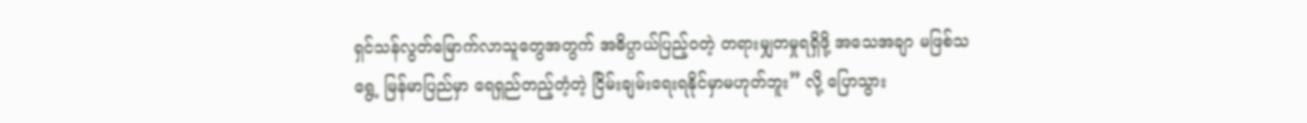ရှင်သန်လွတ်မြောက်လာသူတွေအတွက် အဓိပ္ပာယ်ပြည့်ဝတဲ့ တရားမျှတမှုရရှိဖို့ အသေအချာ မဖြစ်သရွေ့ မြန်မာပြည်မှာ ရေရှည်တည့်တံ့တဲ့ ငြိမ်းချမ်းရေးရနိုင်မှာမဟုတ်ဘူး” လို့ ပြောသွား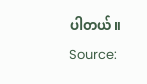ပါတယ်။
Source: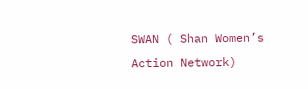SWAN ( Shan Women’s Action Network)